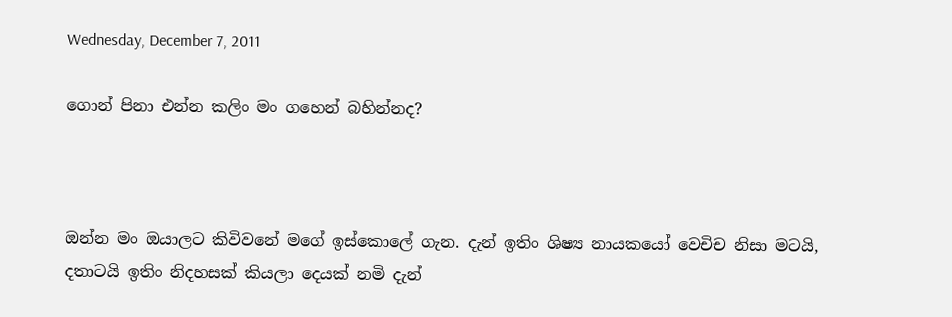Wednesday, December 7, 2011

ගොන් පිනා එන්න කලිං මං ගහෙන් බහින්නද?



ඔන්න මං ඔයාලට කිවිවනේ මගේ ඉස්කොලේ ගැන. දැන් ඉතිං ශිෂ්‍ය නායකයෝ වෙචිච නිසා මටයි, දතාටයි ඉතිං නිදහසක් කියලා දෙයක් නමි දැන්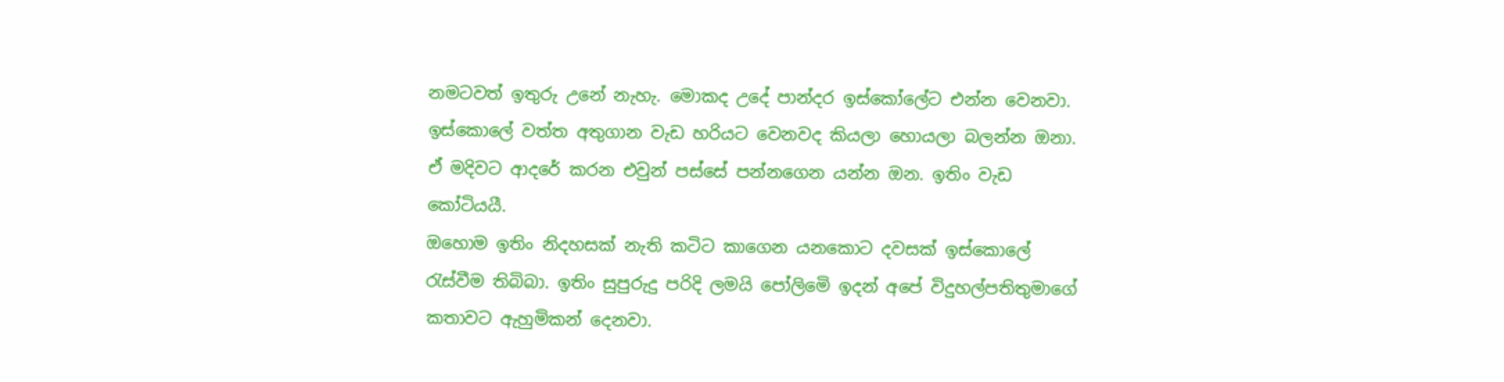නමටවත් ඉතුරු උනේ නැහැ. මොකද උදේ පාන්දර ඉස්කෝලේට එන්න වෙනවා. ඉස්කොලේ වත්ත අතුගාන වැඩ හරියට වෙනවද කියලා හොයලා බලන්න ඔනා. ඒ මදිවට ආදරේ කරන එවුන් පස්සේ පන්නගෙන යන්න ඔන. ඉතිං වැඩ කෝටියයී.
ඔහොම ඉතිං නිදහසක් නැති කටිට කාගෙන යනකොට දවසක් ඉස්කොලේ රැස්වීම තිබිබා. ඉතිං සුපුරුදු පරිදි ලමයි පෝලිමෙි ඉදන් අපේ විදුහල්පතිතුමාගේ කතාවට ඇහුමිකන් දෙනවා.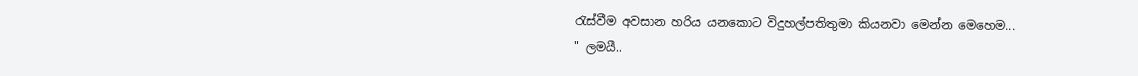රැස්වීම අවසාන හරිය යනකොට විදුහල්පතිතුමා කියනවා මෙන්න මෙහෙම...
" ලමයී..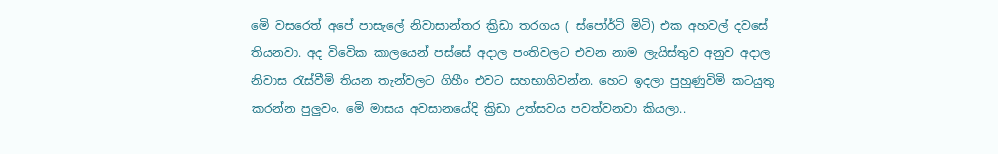මෙි වසරෙත් අපේ පාසැලේ නිවාසාන්තර ක්‍රිඩා තරගය ( ස්පෝර්ටි මිටි) එක අහවල් දවසේ තියනවා. අද විවෙික කාලයෙන් පස්සේ අදාල පංතිවලට එවන නාම ලැයිස්තුව අනුව අදාල නිවාස රැස්වීමි තියන තැන්වලට ගිහීං එවට සහභාගිවන්න. හෙට ඉදලා පුහුණුවිමි කටයුතු කරන්න පුලුවං. මෙි මාසය අවසානයේදි ක්‍රිඩා උත්සවය පවත්වනවා කියලා..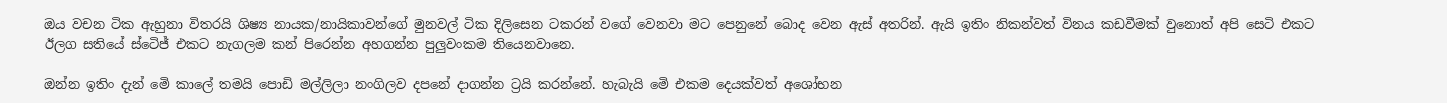ඔය වචන ටික ඇහුනා විතරයි ශිෂ්‍ය නායක/නායිකාවන්ගේ මුනවල් ටික දිලිසෙන ටකරන් වගේ වෙනවා මට පෙනුනේ බොද වෙන ඇස් අතරින්. ඇයි ඉතිං නිකන්වත් විනය කඩවීමක් වුනොත් අපි සෙටි එකට ඊලග සතියේ ස්ටෙිජ් එකට නැගලම කන් පිරෙන්න අහගන්න පුලුවංකම තියෙනවානෙ.

ඔන්න ඉතිං දැන් මෙි කාලේ තමයි පොඩි මල්ලිලා නංගිලව දපනේ දාගන්න ට්‍රයි කරන්නේ. හැබැයි මෙි එකම දෙයක්වත් අශෝභන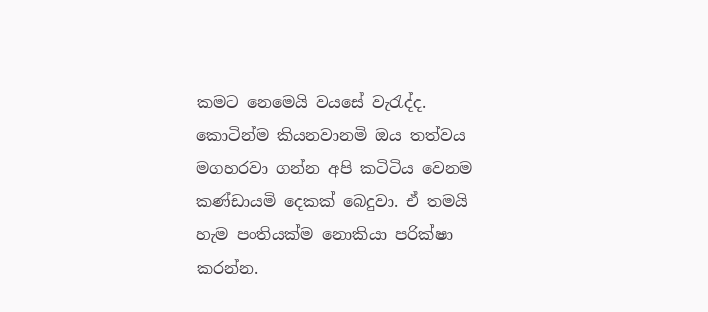කමට නෙමෙයි වයසේ වැරැද්ද. කොටින්ම කියනවානමි ඔය තත්වය මගහරවා ගන්න අපි කටිටිය වෙනම කණ්ඩායමි දෙකක් බෙදුවා. ඒ තමයි හැම පංතියක්ම නොකියා පරික්ෂා කරන්න.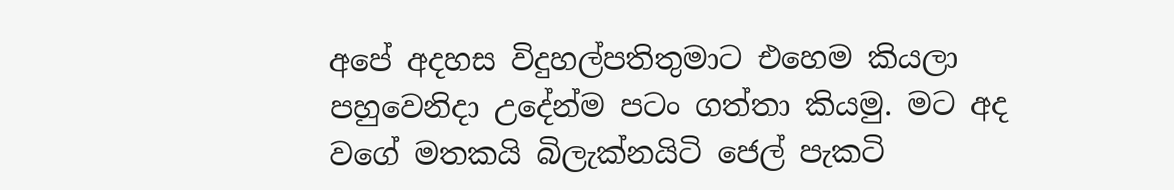අපේ අදහස විදුහල්පතිතුමාට එහෙම කියලා පහුවෙනිදා උදේන්ම පටං ගත්තා කියමු. මට අද වගේ මතකයි බිලැක්නයිටි ජෙල් පැකටි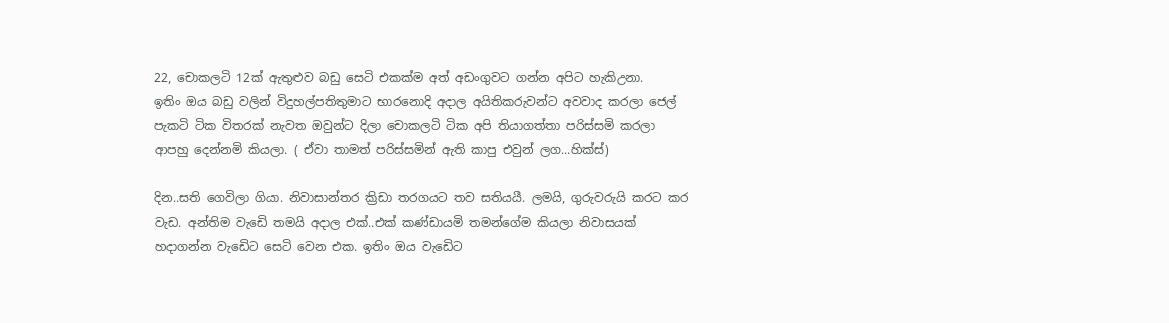22, චොකලටි 12ක් ඇතුළුව බඩු සෙටි එකක්ම අත් අඩංගුවට ගන්න අපිට හැකිඋනා.
ඉතිං ඔය බඩු වලින් විදුහල්පතිතුමාට භාරනොදි අදාල අයිතිකරුවන්ට අවවාද කරලා ජෙල් පැකටි ටික විතරක් නැවත ඔවුන්ට දිලා චොකලටි ටික අපි තියාගත්තා පරිස්සමි කරලා ආපහු දෙන්නමි කියලා. ( ඒවා තාමත් පරිස්සමින් ඇති කාපු එවුන් ලග...හික්ස්)

දින..සති ගෙවිලා ගියා. නිවාසාන්තර ක්‍රිඩා තරගයට තව සතියයී. ලමයි, ගුරුවරුයි කරට කර වැඩ. අන්තිම වැඩෙි තමයි අදාල එක්..එක් කණ්ඩායමි තමන්ගේම කියලා නිවාසයක් හදාගන්න වැඩෙිට සෙටි වෙන එක. ඉතිං ඔය වැඩෙිට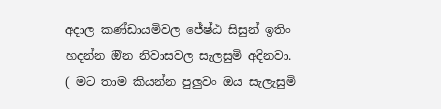අදාල කණ්ඩායමිවල ජේෂ්ඨ සිසුන් ඉතිං හදන්න ඔින නිවාසවල සැලසුමි අදිනවා. ( මට තාම කියන්න පුලුවං ඔය සැලැසුමි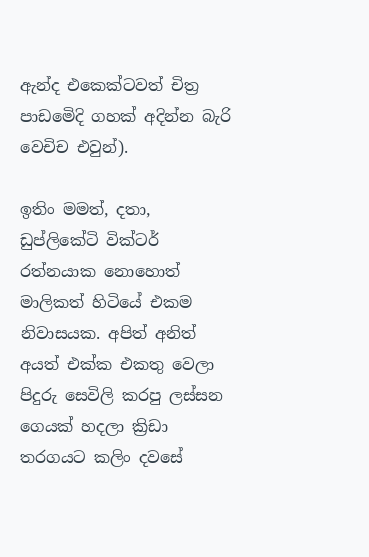ඇන්ද එකෙක්ටවත් චිත්‍ර පාඩමෙිදි ගහක් අදින්න බැරි වෙචිච එවුන්).

ඉතිං මමත්, දතා, ඩුප්ලිකේටි වික්ටර් රත්නයාක නොහොත් මාලිකත් හිටියේ එකම නිවාසයක. අපිත් අනිත් අයත් එක්ක එකතු වෙලා පිදුරු සෙවිලි කරපු ලස්සන ගෙයක් හදලා ක්‍රිඩා තරගයට කලිං දවසේ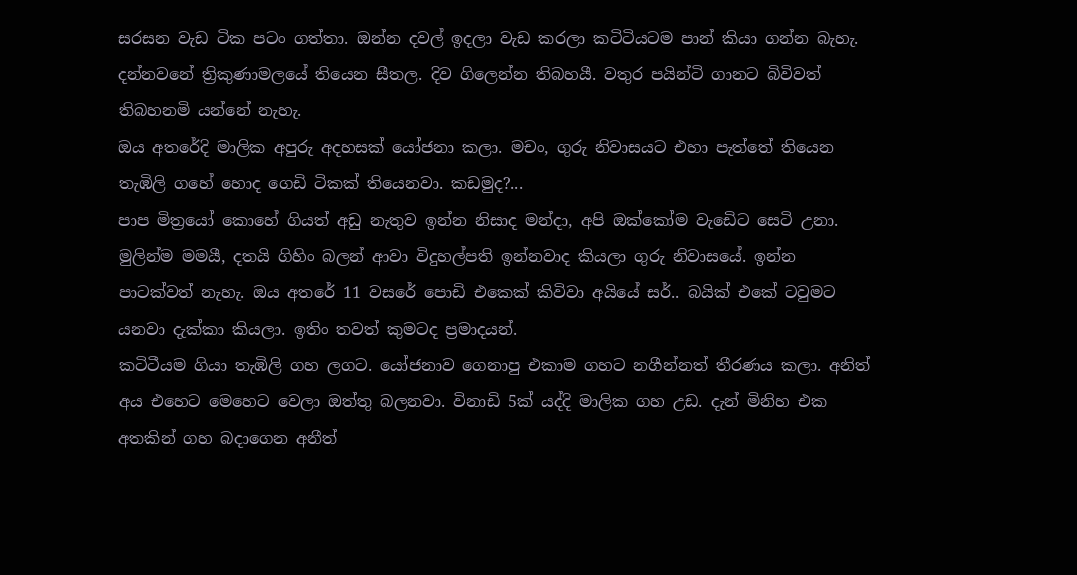සරසන වැඩ ටික පටං ගත්තා. ඔන්න දවල් ඉදලා වැඩ කරලා කටිටියටම පාන් කියා ගන්න බැහැ. දන්නවනේ ත්‍රිකුණාමලයේ තියෙන සීතල. දිව ගිලෙන්න තිබහයී. වතුර පයින්ටි ගානට බිවිවත් තිබහනමි යන්නේ නැහැ.
ඔය අතරේදි මාලික අපුරු අදහසක් යෝජනා කලා. මචං, ගුරු නිවාසයට එහා පැත්තේ තියෙන තැඹිලි ගහේ හොද ගෙඩි ටිකක් තියෙනවා. කඩමුද?...
පාප මිත්‍රයෝ කොහේ ගියත් අඩු නැතුව ඉන්න නිසාද මන්දා, අපි ඔක්කෝම වැඩෙිට සෙටි උනා.
මුලින්ම මමයී, දතයි ගිහිං බලන් ආවා විදුහල්පති ඉන්නවාද කියලා ගුරු නිවාසයේ. ඉන්න පාටක්වත් නැහැ. ඔය අතරේ 11 වසරේ පොඩි එකෙක් කිවිවා අයියේ සර්.. බයික් එකේ ටවුමට යනවා දැක්කා කියලා. ඉතිං තවත් කුමටද ප්‍රමාදයන්.
කටිටීයම ගියා තැඹිලි ගහ ලගට. යෝජනාව ගෙනාපු එකාම ගහට නගීන්නත් තීරණය කලා. අනිත් අය එහෙට මෙහෙට වෙලා ඔත්තු බලනවා. විනාඩි 5ක් යද්දි මාලික ගහ උඩ. දැන් මිනිහ එක අතකින් ගහ බදාගෙන අනීත්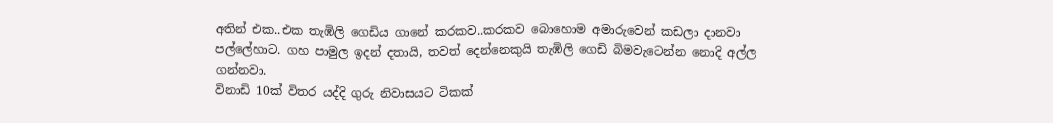අතින් එක..එක තැඹිලි ගෙඩිය ගානේ කරකව..කරකව බොහොම අමාරුවෙන් කඩලා දානවා පල්ලේහාට. ගහ පාමුල ඉදන් දතායි, තවත් දෙන්නෙකුයි තැඹිලි ගෙඩි බිමවැටෙන්න නොදි අල්ල ගන්නවා.
විනාඩි 10ක් විතර යද්දි ගුරු නිවාසයට ටිකක්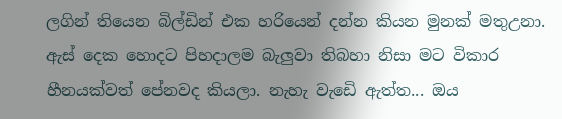ලගින් තියෙන බිල්ඩින් එක හරියෙන් දන්න කියන මුනක් මතුඋනා. ඇස් දෙක හොදට පිහදාලම බැලුවා තිබහා නිසා මට විකාර හීනයක්වත් පේනවද කියලා. නැහැ වැඩෙි ඇත්ත... ඔය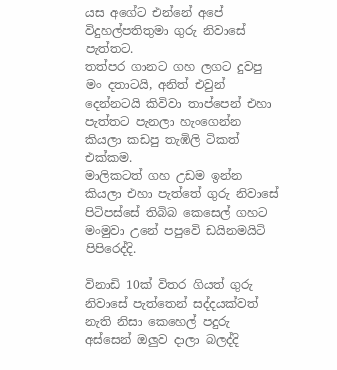යස අගේට එන්නේ අපේ විදුහල්පතිතුමා ගුරු නිවාසේ පැත්තට.
තත්පර ගානට ගහ ලගට දුවපු මං දතාටයි, අනිත් එවුන් දෙන්නටයි කිවිවා තාප්පෙන් එහා පැත්තට පැනලා හැංගෙන්න කියලා කඩපු තැඹිලි ටිකත් එක්කම.
මාලිකටත් ගහ උඩම ඉන්න කියලා එහා පැත්තේ ගුරු නිවාසේ පිටිපස්සේ තිබිබ කෙසෙල් ගහට මංමුවා උනේ පපුවෙි ඩයිනමයිටි පිපිරෙද්දි.

විනාඩි 10ක් විතර ගියත් ගුරු නිවාසේ පැත්තෙන් සද්දයක්වත් නැති නිසා කෙහෙල් පදුරු අස්සෙන් ඔලුව දාලා බලද්දි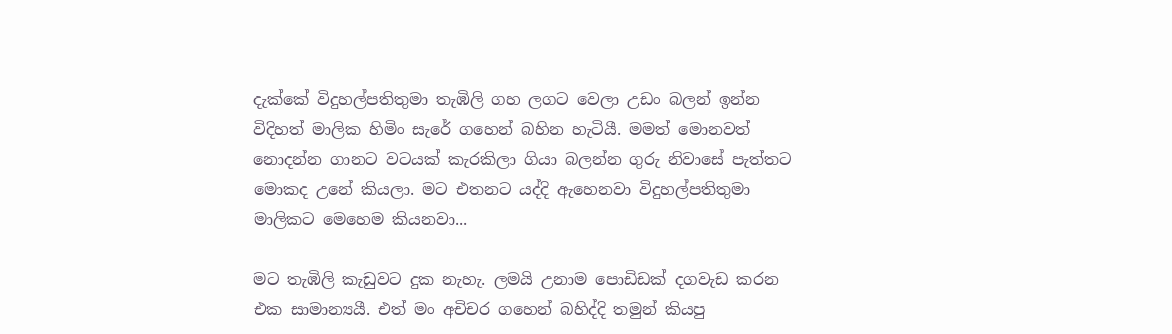දැක්කේ විදුහල්පතිතුමා තැඹිලි ගහ ලගට වෙලා උඩං බලන් ඉන්න විදිහත් මාලික හිමිං සැරේ ගහෙන් බහින හැටියී. මමත් මොනවත් නොදන්න ගානට වටයක් කැරකිලා ගියා බලන්න ගුරු නිවාසේ පැත්තට මොකද උනේ කියලා. මට එතනට යද්දි ඇහෙනවා විදුහල්පතිතුමා මාලිකට මෙහෙම කියනවා...

මට තැඹිලි කැඩුවට දුක නැහැ. ලමයි උනාම පොඩිඩක් දගවැඩ කරන එක සාමාන්‍යයී. එත් මං අචිචර ගහෙන් බහිද්දි තමුන් කියපු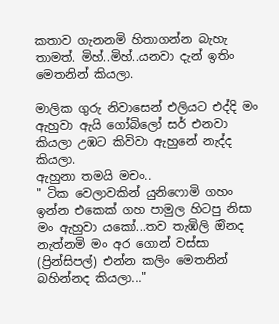කතාව ගැනනමි හිතාගන්න බැහැ තාමත්. මිහ්..මිහ්..යනවා දැන් ඉතිං මෙතනින් කියලා.

මාලික ගුරු නිවාසෙන් එලියට එද්දි මං ඇහුවා ඇයි ගෝබිලෝ සර් එනවා කියලා උඹට කිවිවා ඇහුනේ නැද්ද කියලා.
ඇහුනා තමයි මචං..
" ටික වෙලාවකින් යුනිෆොමි ගහං ඉන්න එකෙක් ගහ පාමුල හිටපු නිසා මං ඇහුවා යකෝ...තව තැඹිලි ඔිනද නැත්නමි මං අර ගොන් වස්සා (ප්‍රින්සිපල්) එන්න කලිං මෙතනින් බහින්නද කියලා..."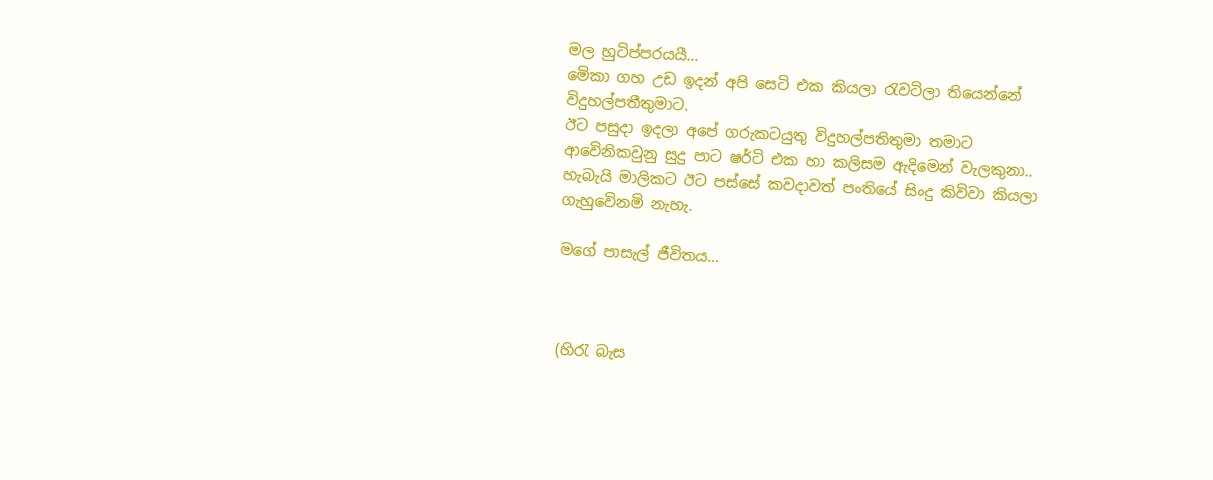මල හුටිප්පරයයී...
මෙිකා ගහ උඩ ඉදන් අපි සෙටි එක කියලා රැවටිලා තියෙන්නේ විදුහල්පතීතුමාට.
ඊට පසුදා ඉදලා අපේ ගරුකටයුතු විදුහල්පතිතුමා තමාට ආවෙිනිකවුනු සුදු පාට ෂර්ටි එක හා කලිසම ඇදිමෙන් වැලකුනා.. හැබැයි මාලිකට ඊට පස්සේ කවදාවත් පංතියේ සිංදු කිවිවා කියලා ගැහුවෙිනමි නැහැ.

මගේ පාසැල් ජීවිතය...



(හිරැ බැස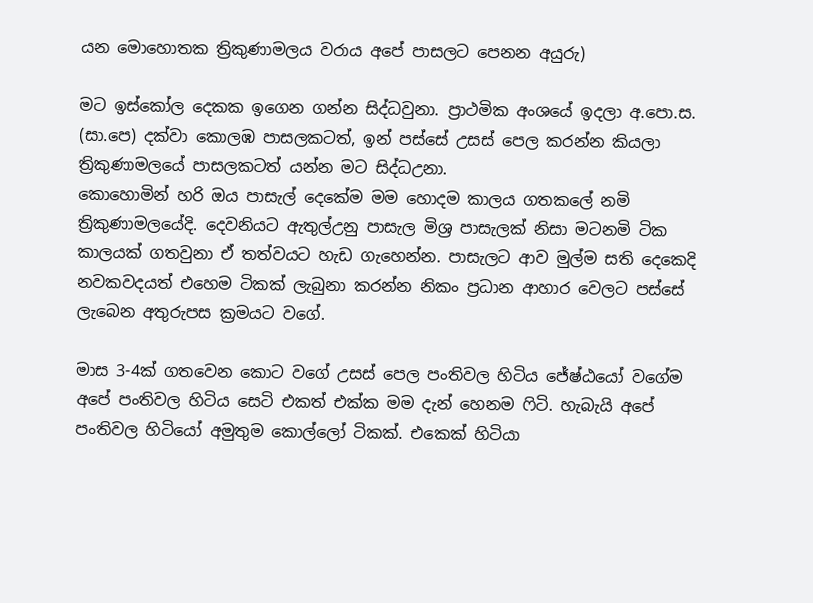යන මොහොතක ත්‍රිකුණාමලය වරාය අපේ පාසලට පෙනන අයුරු)

මට ඉස්කෝල දෙකක ඉගෙන ගන්න සිද්ධවුනා. ප්‍රාථමික අංශයේ ඉදලා අ.පො.ස. (සා.පෙ) දක්වා කොලඹ පාසලකටත්, ඉන් පස්සේ උසස් පෙල කරන්න කියලා ත්‍රිකුණාමලයේ පාසලකටත් යන්න මට සිද්ධඋනා.
කොහොමින් හරි ඔය පාසැල් දෙකේම මම හොදම කාලය ගතකලේ නමි ත්‍රිකුණාමලයේදි. දෙවනියට ඇතුල්උනු පාසැල මිශ්‍ර පාසැලක් නිසා මටනමි ටික කාලයක් ගතවුනා ඒ තත්වයට හැඩ ගැහෙන්න. පාසැලට ආව මුල්ම සති දෙකෙදි නවකවදයත් එහෙම ටිකක් ලැබුනා කරන්න නිකං ප්‍රධාන ආහාර වෙලට පස්සේ ලැබෙන අතුරුපස ක්‍රමයට වගේ.

මාස 3-4ක් ගතවෙන කොට වගේ උසස් පෙල පංතිවල හිටිය ජේෂ්ඨයෝ වගේම අපේ පංතිවල හිටිය සෙටි එකත් එක්ක මම දැන් හෙනම ෆිටි. හැබැයි අපේ පංතිවල හිටියෝ අමුතුම කොල්ලෝ ටිකක්. එකෙක් හිටියා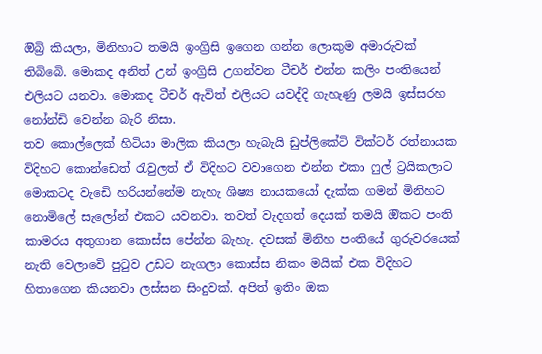ඔිබ්‍රි කියලා, මිනිහාට තමයි ඉංග්‍රිසි ඉගෙන ගන්න ලොකුම අමාරුවක් තිබිබෙි. මොකද අනිත් උන් ඉංග්‍රිසි උගන්වන ටීචර් එන්න කලිං පංතියෙන් එලියට යනවා. මොකද ටීචර් ඇවිත් එලියට යවද්දි ගැහැණු ලමයි ඉස්සරහ නෝන්ඩි වෙන්න බැරි නිසා.
තව කොල්ලෙක් හිටියා මාලික කියලා හැබැයි ඩුප්ලිකේටි වික්ටර් රත්නායක විදිහට කොන්ඩෙත් රැවුලත් ඒ විදිහට වවාගෙන එන්න එකා ෆුල් ට්‍රයිකලාට මොකටද වැඩෙි හරියන්නේම නැහැ ශිෂ්‍ය නායකයෝ දැක්ක ගමන් මිනිහට නොමිලේ සැලෝන් එකට යවනවා. තවත් වැදගත් දෙයක් තමයි ඔිකට පංති කාමරය අතුගාන කොස්ස පේන්න බැහැ. දවසක් මිනිහ පංතියේ ගුරුවරයෙක් නැති වෙලාවෙි පුටුව උඩට නැගලා කොස්ස නිකං මයික් එක විදිහට හිතාගෙන කියනවා ලස්සන සිංදුවක්. අපිත් ඉතිං ඔක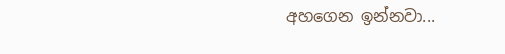අහගෙන ඉන්නවා...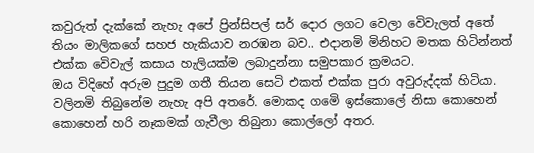කවුරුත් දැක්කේ නැහැ අපේ ප්‍රින්සිපල් සර් දොර ලගට වෙලා වෙිවැලත් අතේ තියං මාලිකගේ සහජ හැකියාව නරඹන බව.. එදානමි මිනිහට මතක හිටින්නත් එක්ක වෙිවැල් කසාය හැලියක්ම ලබාදුන්නා සමුපකාර ක්‍රමයට.
ඔය විදිහේ අරුම පුදුම ගතී තියන සෙටි එකත් එක්ක පුරා අවුරුද්දක් හිටියා. වලිනමි තිබුනේම නැහැ අපි අතරේ. මොකද ගමෙි ඉස්කොලේ නිසා කොහෙන් කොහෙන් හරි නෑකමක් ගැවීලා තිබුනා කොල්ලෝ අතර.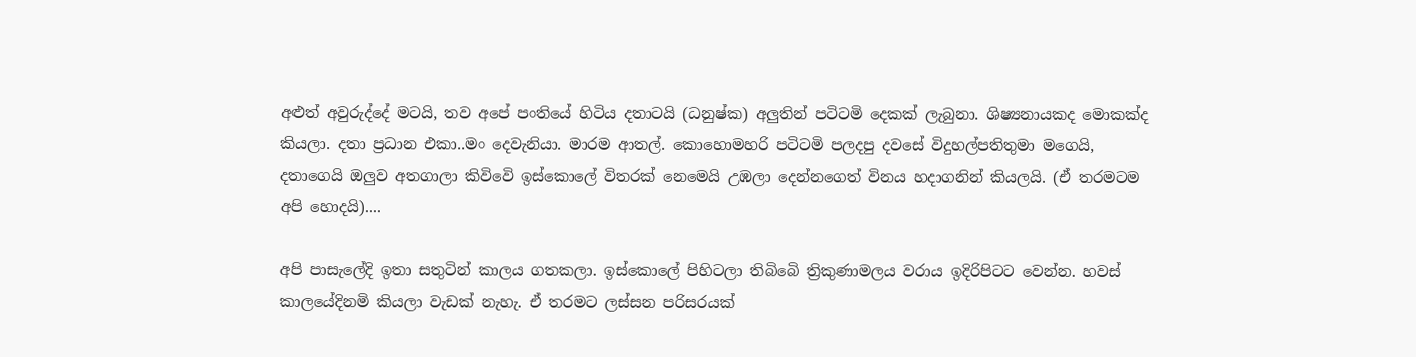අළුත් අවුරුද්දේ මටයි, තව අපේ පංතියේ හිටිය දතාටයි (ධනුෂ්ක) අලුතින් පටිටමි දෙකක් ලැබුනා. ශිෂ්‍යනායකද මොකක්ද කියලා. දතා ප්‍රධාන එකා..මං දෙවැනියා. මාරම ආතල්. කොහොමහරි පටිටමි පලදපු දවසේ විදුහල්පතිතුමා මගෙයි, දතාගෙයි ඔලුව අතගාලා කිවිවෙි ඉස්කොලේ විතරක් නෙමෙයි උඹලා දෙන්නගෙත් විනය හදාගනින් කියලයි. (ඒ තරමටම අපි හොදයි)....

අපි පාසැලේදි ඉතා සතුටින් කාලය ගතකලා. ඉස්කොලේ පිහිටලා තිබිබෙි ත්‍රිකුණාමලය වරාය ඉදිරිපිටට වෙන්න. හවස් කාලයේදිනමි කියලා වැඩක් නැහැ. ඒ තරමට ලස්සන පරිසරයක්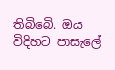තිබිබෙි. ඔය විදිහට පාසැලේ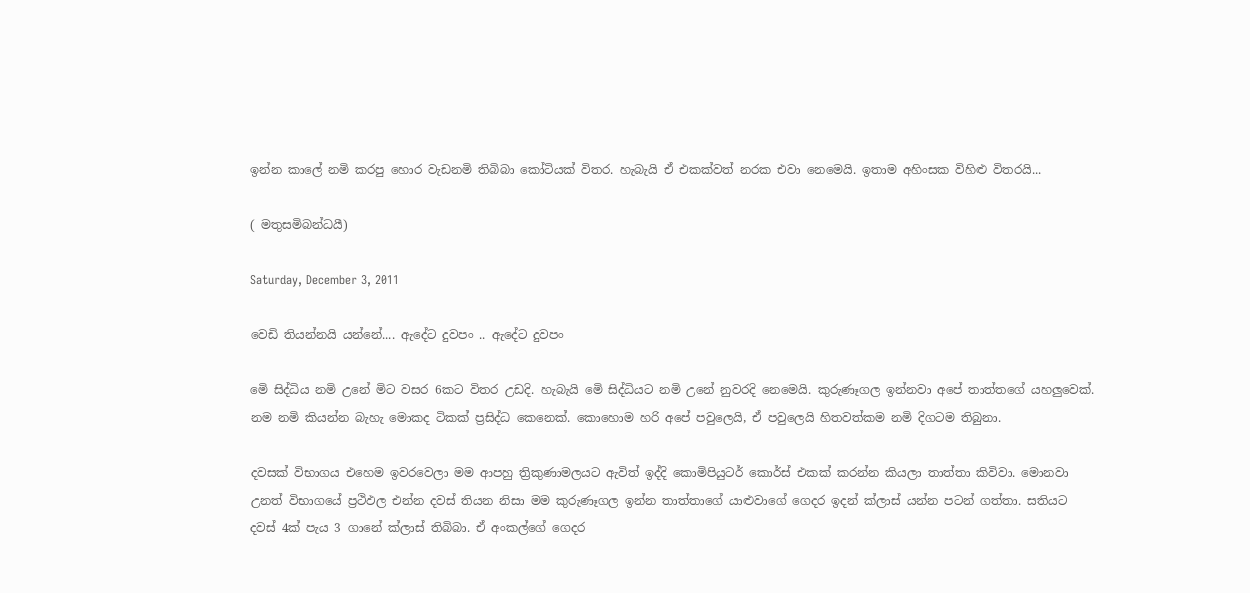ඉන්න කාලේ නමි කරපු හොර වැඩනමි තිබිබා කෝටියක් විතර. හැබැයි ඒ එකක්වත් නරක එවා නෙමෙයි. ඉතාම අහිංසක විහිළු විතරයි...

( මතුසමිබන්ධයී)

Saturday, December 3, 2011

වෙඩි තියන්නයි යන්නේ.... ඇදේට දුවපං .. ඇදේට දුවපං

මෙි සිද්ධිය නමි උනේ මිට වසර 6කට විතර උඩදි. හැබැයි මෙි සිද්ධියට නමි උනේ නුවරදි නෙමෙයි. කුරුණෑගල ඉන්නවා අපේ තාත්තගේ යහලුවෙක්. නම නමි කියන්න බැහැ මොකද ටිකක් ප්‍රසිද්ධ කෙනෙක්. කොහොම හරි අපේ පවුලෙයි, ඒ පවුලෙයි හිතවත්කම නමි දිගටම තිබුනා.

දවසක් විභාගය එහෙම ඉවරවෙලා මම ආපහු ත්‍රිකුණාමලයට ඇවිත් ඉද්දි කොමිපියුටර් කොර්ස් එකක් කරන්න කියලා තාත්තා කිවිවා. මොනවා උනත් විභාගයේ ප්‍රථිඵල එන්න දවස් තියන නිසා මම කුරුණෑගල ඉන්න තාත්තාගේ යාළුවාගේ ගෙදර ඉදන් ක්ලාස් යන්න පටන් ගත්තා. සතියට දවස් 4ක් පැය 3 ගානේ ක්ලාස් තිබිබා. ඒ අංකල්ගේ ගෙදර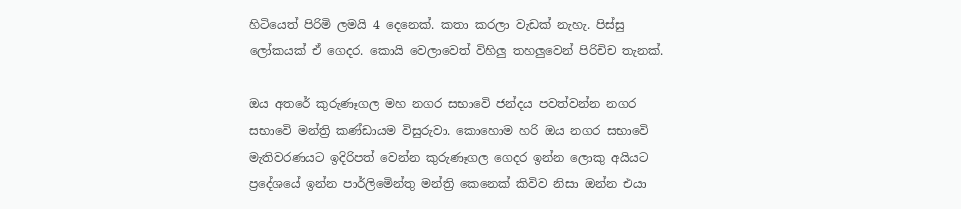හිටියෙත් පිරිමි ලමයි 4 දෙනෙක්. කතා කරලා වැඩක් නැහැ. පිස්සු ලෝකයක් ඒ ගෙදර. කොයි වෙලාවෙත් විහිලු තහලුවෙන් පිරිචිච තැනක්.

ඔය අතරේ කුරුණෑගල මහ නගර සභාවෙි ජන්දය පවත්වන්න නගර සභාවෙි මන්ත්‍රි කණ්ඩායම විසුරුවා. කොහොම හරි ඔය නගර සභාවෙි මැතිවරණයට ඉදිරිපත් වෙන්න කුරුණෑගල ගෙදර ඉන්න ලොකු අයියට ප්‍රදේශයේ ඉන්න පාර්ලිමෙින්තු මන්ත්‍රි කෙනෙක් කිවිව නිසා ඔන්න එයා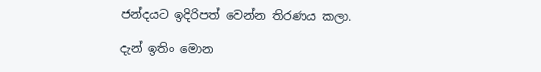ජන්දයට ඉදිරිපත් වෙන්න තිරණය කලා.

දැන් ඉතිං මොන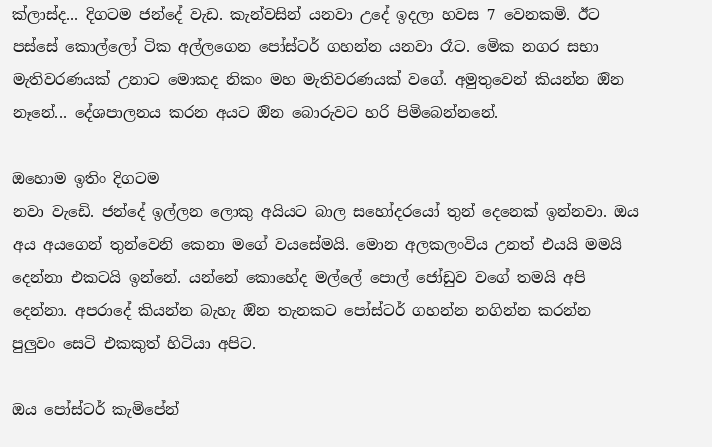ක්ලාස්ද... දිගටම ජන්දේ වැඩ. කැන්වසින් යනවා උදේ ඉදලා හවස 7 වෙනකමි. ඊට පස්සේ කොල්ලෝ ටික අල්ලගෙන පෝස්ටර් ගහන්න යනවා රෑට. මෙික නගර සභා මැතිවරණයක් උනාට මොකද නිකං මහ මැතිවරණයක් වගේ. අමුතුවෙන් කියන්න ඔින නෑනේ... දේශපාලනය කරන අයට ඔින බොරුවට හරි පිමිබෙන්නනේ.

ඔහොම ඉතිං දිගටම
නවා වැඩෙි. ජන්දේ ඉල්ලන ලොකු අයියට බාල සහෝදරයෝ තුන් දෙනෙක් ඉන්නවා. ඔය අය අයගෙන් තුන්වෙනි කෙනා මගේ වයසේමයි. මොන අලකලංවිය උනත් එයයි මමයි දෙන්නා එකටයි ඉන්නේ. යන්නේ කොහේද මල්ලේ පොල් ජෝඩුව වගේ තමයි අපි දෙන්නා. අපරාදේ කියන්න බැහැ ඔින තැනකට පෝස්ටර් ගහන්න නගින්න කරන්න පුලුවං සෙටි එකකුත් හිටියා අපිට.

ඔය පෝස්ටර් කැමිපේන්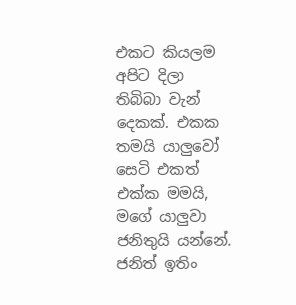එකට කියලම අපිට දිලා තිබිබා වැන් දෙකක්. එකක තමයි යාලුවෝ සෙටි එකත් එක්ක මමයි, මගේ යාලුවා ජනිතුයි යන්නේ. ජනිත් ඉතිං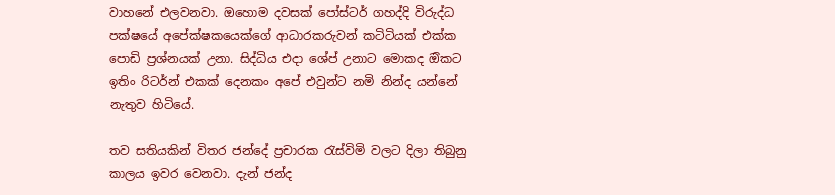වාහනේ එලවනවා. ඔහොම දවසක් පෝස්ටර් ගහද්දි විරුද්ධ පක්ෂයේ අපේක්ෂකයෙක්ගේ ආධාරකරුවන් කටිටියක් එක්ක පොඩි ප්‍රශ්නයක් උනා. සිද්ධිය එදා ශේප් උනාට මොකද ඔිකට ඉතිං රිටර්න් එකක් දෙනකං අපේ එවුන්ට නමි නින්ද යන්නේ නැතුව හිටියේ.

තව සතියකින් විතර ජන්දේ ප්‍රචාරක රැස්විමි වලට දිලා තිබුනු කාලය ඉවර වෙනවා. දැන් ජන්ද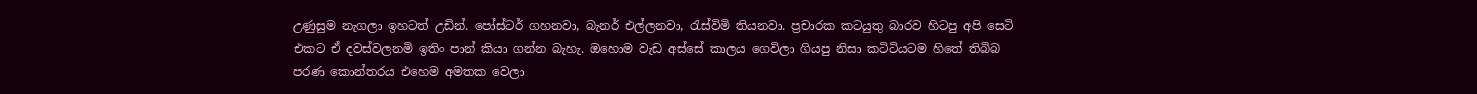උණුසුම නැගලා ඉහටත් උඩින්. පෝස්ටර් ගහනවා, බැනර් එල්ලනවා, රැස්විමි තියනවා. ප්‍රචාරක කටයුතු බාරව හිටපු අපි සෙටි එකට ඒ දවස්වලනමි ඉතිං පාන් කියා ගන්න බැහැ. ඔහොම වැඩ අස්සේ කාලය ගෙවිලා ගියපු නිසා කටිටියටම හිතේ තිබිබ පරණ කොන්තරය එහෙම අමතක වෙලා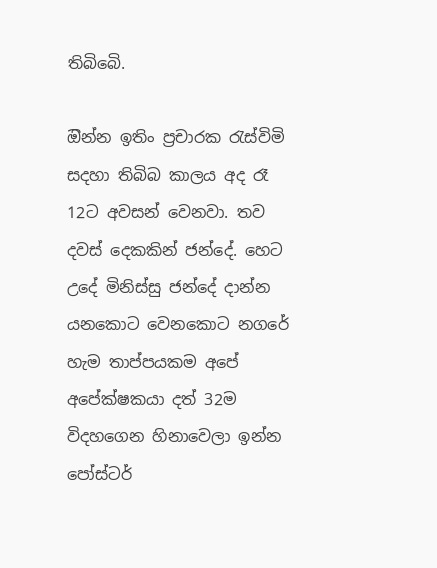තිබිබෙි.

ඔින්න ඉතිං ප්‍රචාරක රැස්විමි සදහා තිබිබ කාලය අද රෑ 12ට අවසන් වෙනවා. තව දවස් දෙකකින් ජන්දේ. හෙට උදේ මිනිස්සු ජන්දේ දාන්න යනකොට වෙනකොට නගරේ හැම තාප්පයකම අපේ අපේක්ෂකයා දත් 32ම විදහගෙන හිනාවෙලා ඉන්න පෝස්ටර්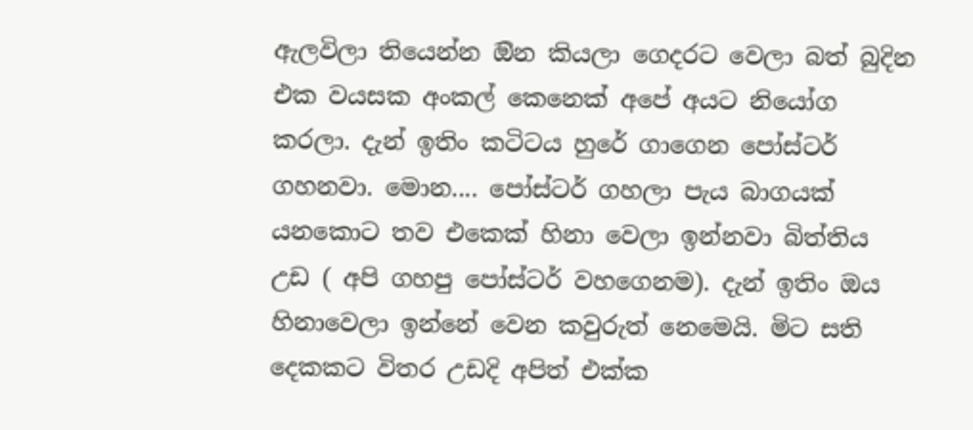ඇලවිලා තියෙන්න ඔින කියලා ගෙදරට වෙලා බත් බුදින එක වයසක අංකල් කෙනෙක් අපේ අයට නියෝග කරලා. දැන් ඉතිං කටිටය හුරේ ගාගෙන පෝස්ටර් ගහනවා. මොන.... පෝස්ටර් ගහලා පැය බාගයක් යනකොට තව එකෙක් හිනා වෙලා ඉන්නවා බිත්තිය උඩ ( අපි ගහපු පෝස්ටර් වහගෙනම). දැන් ඉතිං ඔය හිනාවෙලා ඉන්නේ වෙන කවුරුත් නෙමෙයි. මිට සති දෙකකට විතර උඩදි අපිත් එක්ක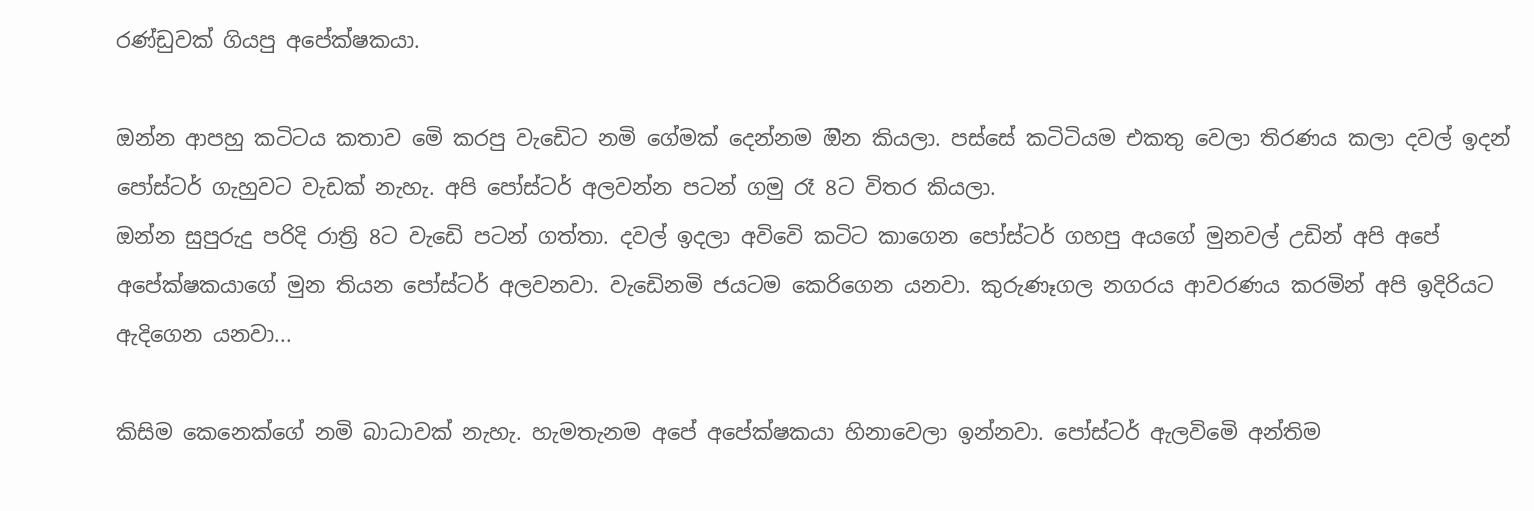රණ්ඩුවක් ගියපු අපේක්ෂකයා.

ඔන්න ආපහු කටිටය කතාව මෙි කරපු වැඩෙිට නමි ගේමක් දෙන්නම ඔින කියලා. පස්සේ කටිටියම එකතු වෙලා තිරණය කලා දවල් ඉදන් පෝස්ටර් ගැහුවට වැඩක් නැහැ. අපි පෝස්ටර් අලවන්න පටන් ගමු රෑ 8ට විතර කියලා.
ඔන්න සුපුරුදු පරිදි රාත්‍රි 8ට වැඩෙි පටන් ගත්තා. දවල් ඉදලා අවිවෙි කටිට කාගෙන පෝස්ටර් ගහපු අයගේ මුනවල් උඩින් අපි අපේ අපේක්ෂකයාගේ මුන තියන පෝස්ටර් අලවනවා. වැඩෙිනමි ජයටම කෙරිගෙන යනවා. කුරුණෑගල නගරය ආවරණය කරමින් අපි ඉදිරියට ඇදිගෙන යනවා...

කිසිම කෙනෙක්ගේ නමි බාධාවක් නැහැ. හැමතැනම අපේ අපේක්ෂකයා හිනාවෙලා ඉන්නවා. පෝස්ටර් ඇලවිමෙි අන්තිම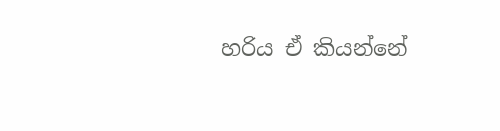හරිය ඒ කියන්නේ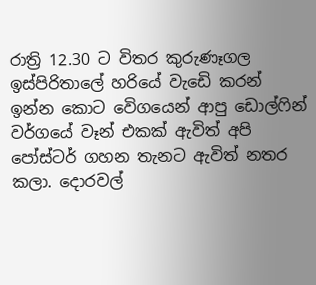රාත්‍රි 12.30 ට විතර කුරුණෑගල ඉස්පිරිතාලේ හරියේ වැඩෙි කරන් ඉන්න කොට වෙිගයෙන් ආපු ඩොල්ෆින් වර්ගයේ වෑන් එකක් ඇවිත් අපි පෝස්ටර් ගහන තැනට ඇවිත් නතර කලා. දොරවල්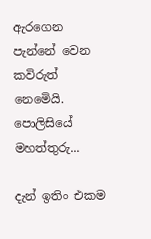ඇරගෙන පැන්නේ වෙන කවිරුත් නෙමෙියි. පොලිසියේ මහත්තුරු...

දැන් ඉතිං එකම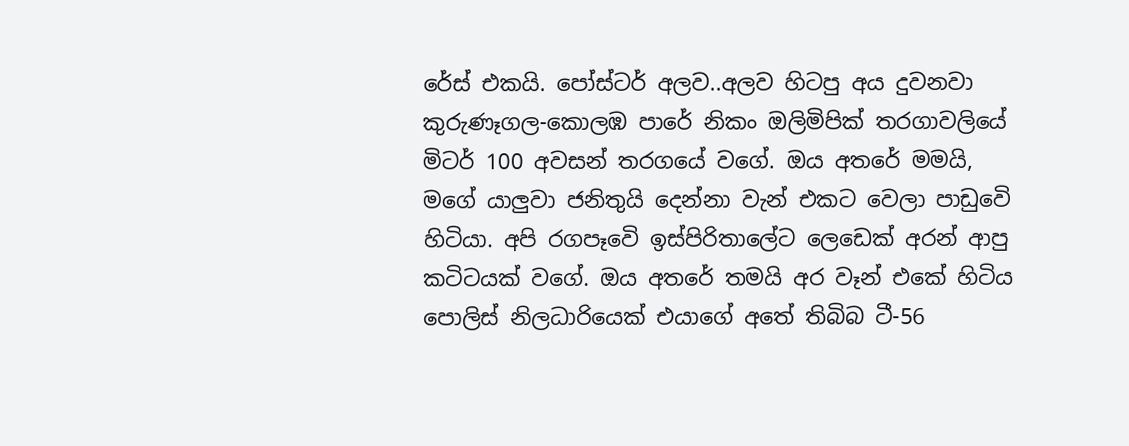රේස් එකයි. පෝස්ටර් අලව..අලව හිටපු අය දුවනවා කුරුණෑගල-කොලඹ පාරේ නිකං ඔලිමිපික් තරගාවලියේ මිටර් 100 අවසන් තරගයේ වගේ. ඔය අතරේ මමයි, මගේ යාලුවා ජනිතුයි දෙන්නා වැන් එකට වෙලා පාඩුවෙි හිටියා. අපි රගපෑවෙි ඉස්පිරිතාලේට ලෙඩෙක් අරන් ආපු කටිටයක් වගේ. ඔය අතරේ තමයි අර වෑන් එකේ හිටිය පොලිස් නිලධාරියෙක් එයාගේ අතේ තිබිබ ටී-56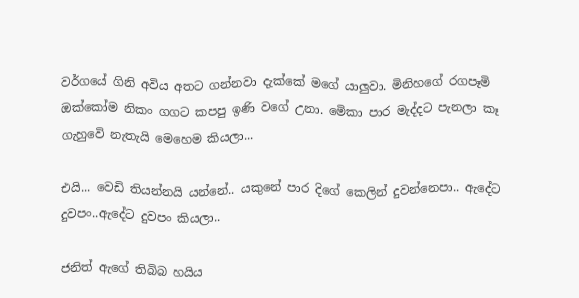වර්ගයේ ගිනි අවිය අතට ගන්නවා දැක්කේ මගේ යාලුවා. මිනිහගේ රගපෑමි ඔක්කෝම නිකං ගගට කපපු ඉණි වගේ උනා. මෙිකා පාර මැද්දට පැනලා කෑ ගැහුවෙි නැතැයි මෙහෙම කියලා...

එයි... වෙඩි තියන්නයි යන්නේ.. යකුනේ පාර දිගේ කෙලින් දුවන්නෙපා.. ඇදේට දුවපං..ඇදේට දුවපං කියලා..

ජනිත් ඇගේ තිබිබ හයිය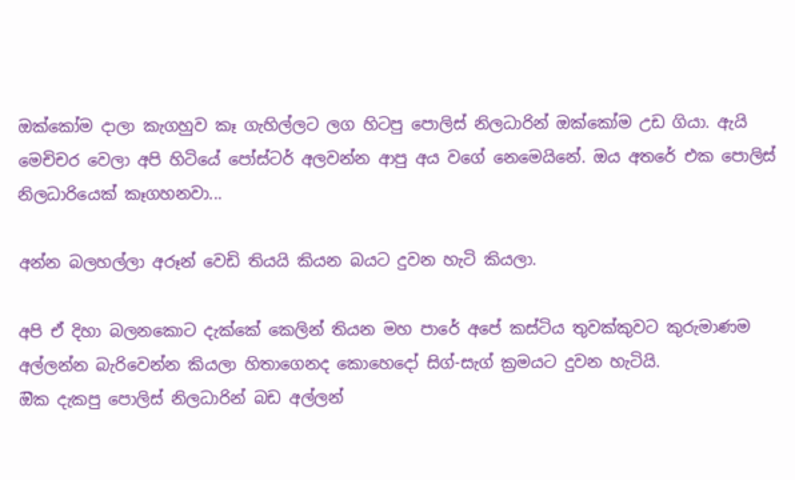ඔක්කෝම දාලා කැගහුව කෑ ගැහිල්ලට ලග හිටපු පොලිස් නිලධාරින් ඔක්කෝම උඩ ගියා. ඇයි මෙචිචර වෙලා අපි හිටියේ පෝස්ටර් අලවන්න ආපු අය වගේ නෙමෙයිනේ. ඔය අතරේ එක පොලිස් නිලධාරියෙක් කෑගහනවා...

අන්න බලහල්ලා අරූන් වෙඩි තියයි කියන බයට දුවන හැටි කියලා.

අපි ඒ දිහා බලනකොට දැක්කේ කෙලින් තියන මහ පාරේ අපේ කස්ටිය තුවක්කුවට කුරුමාණම අල්ලන්න බැරිවෙන්න කියලා හිතාගෙනද කොහෙදෝ සිග්-සැග් ක්‍රමයට දුවන හැටියි.
ඔික දැකපු පොලිස් නිලධාරින් බඩ අල්ලන්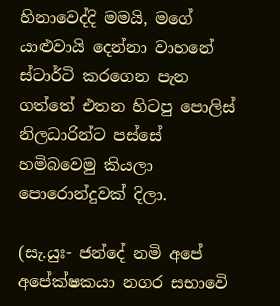හිනාවෙද්දි මමයි, මගේ යාළුවායි දෙන්නා වාහනේ ස්ටාර්ටි කරගෙන පැන ගත්තේ එතන හිටපු පොලිස් නිලධාරින්ට පස්සේ හමිබවෙමු කියලා පොරොන්දුවක් දිලා.

(සැ.යුඃ- ජන්දේ නමි අපේ අපේක්ෂකයා නගර සභාවෙි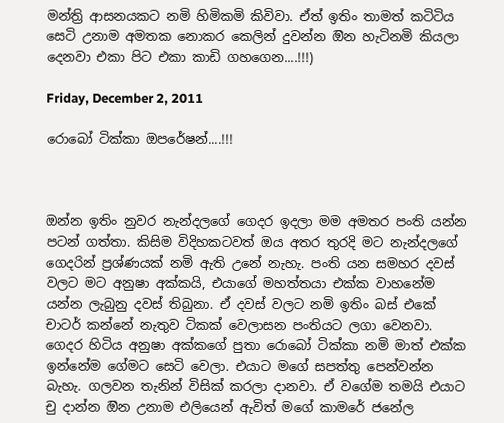මන්ත්‍රි ආසනයකට නමි හිමිකමි කිවිවා. ඒත් ඉතිං තාමත් කටිටිය සෙටි උනාම අමතක නොකර කෙලින් දුවන්න ඔින හැටිනමි කියලා දෙනවා එකා පිට එකා කාඩි ගහගෙන....!!!)

Friday, December 2, 2011

රොබෝ ටික්කා ඔපරේෂන්....!!!



ඔන්න ඉතිං නුවර නැන්දලගේ ගෙදර ඉදලා මම අමතර පංති යන්න පටන් ගත්තා. කිසිම විදිහකටවත් ඔය අතර තුරදි මට නැන්දලගේ ගෙදරින් ප්‍රශ්ණයක් නමි ඇති උනේ නැහැ. පංති යන සමහර දවස්  වලට මට අනුෂා අක්කයි, එයාගේ මහත්තයා එක්ක වාහනේම යන්න ලැබුනු දවස් තිබුනා. ඒ දවස් වලට නමි ඉතිං බස් එකේ චාටර් කන්නේ නැතුව ටිකක් වෙලාසන පංතියට ලගා වෙනවා.
ගෙදර හිටිය අනුෂා අක්කගේ පුතා රොබෝ ටික්කා නමි මාත් එක්ක ඉන්නේම ගේමට සෙටි වෙලා. එයාට මගේ සපත්තු පෙන්වන්න බැහැ. ගලවන තැනින් විසික් කරලා දානවා. ඒ වගේම තමයි එයාට චු දාන්න ඔින උනාම එලියෙන් ඇවිත් මගේ කාමරේ ජනේල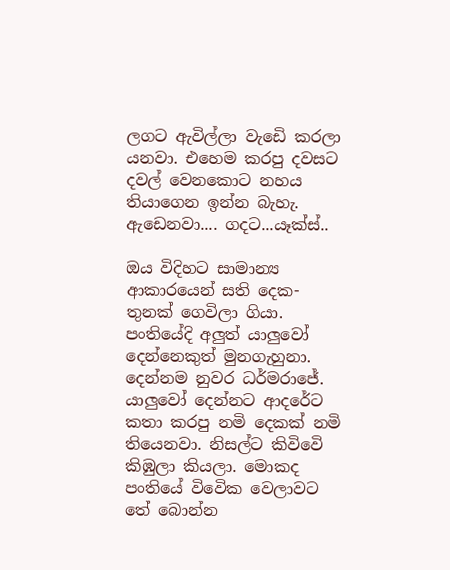ලගට ඇවිල්ලා වැඩෙි කරලා යනවා. එහෙම කරපු දවසට දවල් වෙනකොට නහය තියාගෙන ඉන්න බැහැ. ඇඩෙනවා.... ගදට...යෑක්ස්..

ඔය විදිහට සාමාන්‍ය ආකාරයෙන් සති දෙක-තුනක් ගෙවිලා ගියා. පංතියේදි අලුත් යාලුවෝ දෙන්නෙකුත් මුනගැහුනා. දෙන්නම නුවර ධර්මරාජේ. යාලුවෝ දෙන්නට ආදරේට කතා කරපු නමි දෙකක් නමි තියෙනවා. නිසල්ට කිවිවෙි කිඹුලා කියලා. මොකද පංතියේ විවෙික වෙලාවට තේ බොන්න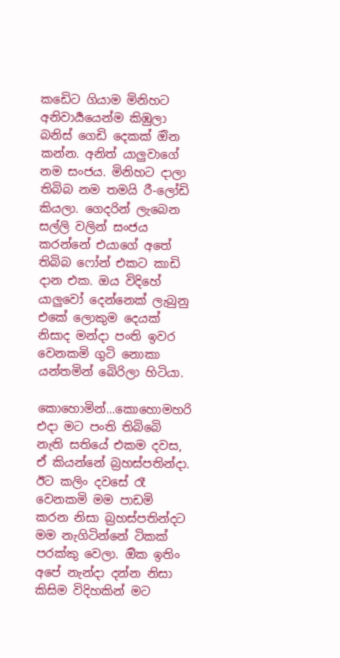කඩෙිට ගියාම මිනිහට අනිවාර්‍යයෙන්ම කිඹුලා බනිස් ගෙඩි දෙකක් ඔින කන්න. අනිත් යාලුවාගේ නම සංජය. මිනිහට දාලා තිබිබ නම තමයි රී-ලෝඩි කියලා. ගෙදරින් ලැබෙන සල්ලි වලින් සංජය කරන්නේ එයාගේ අතේ තිබිබ ෆෝන් එකට කාඩි දාන එක. ඔය විදිහේ යාලුවෝ දෙන්නෙක් ලැබුනු එකේ ලොකුම දෙයක් නිසාද මන්දා පංති ඉවර වෙනකමි ගුටි නොකා යන්තමින් බෙිරිලා හිටියා.

කොහොමින්...කොහොමහරි එදා මට පංති තිබිබෙි නැති සතියේ එකම දවස, ඒ කියන්නේ බ්‍රහස්පතින්දා. ඊට කලිං දවසේ රෑ වෙනකමි මම පාඩමි කරන නිසා බ්‍රහස්පතින්දට මම නැගිටින්නේ ටිකක් පරක්කු වෙලා. ඔික ඉතිං අපේ නැන්දා දන්න නිසා කිසිම විදිහකින් මට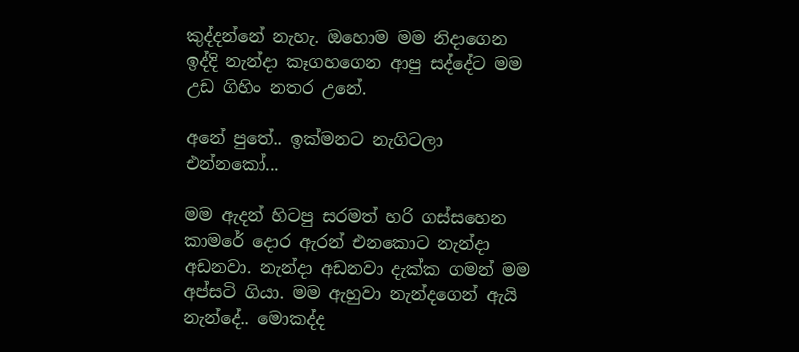කුද්දන්නේ නැහැ. ඔහොම මම නිදාගෙන ඉද්දි නැන්දා කෑගහගෙන ආපු සද්දේට මම උඩ ගිහිං නතර උනේ.

අනේ පුතේ.. ඉක්මනට නැගිටලා එන්නකෝ...

මම ඇදන් හිටපු සරමත් හරි ගස්සහෙන කාමරේ දොර ඇරන් එනකොට නැන්දා අඩනවා. නැන්දා අඩනවා දැක්ක ගමන් මම අප්සටි ගියා. මම ඇහුවා නැන්දගෙන් ඇයි නැන්දේ.. මොකද්ද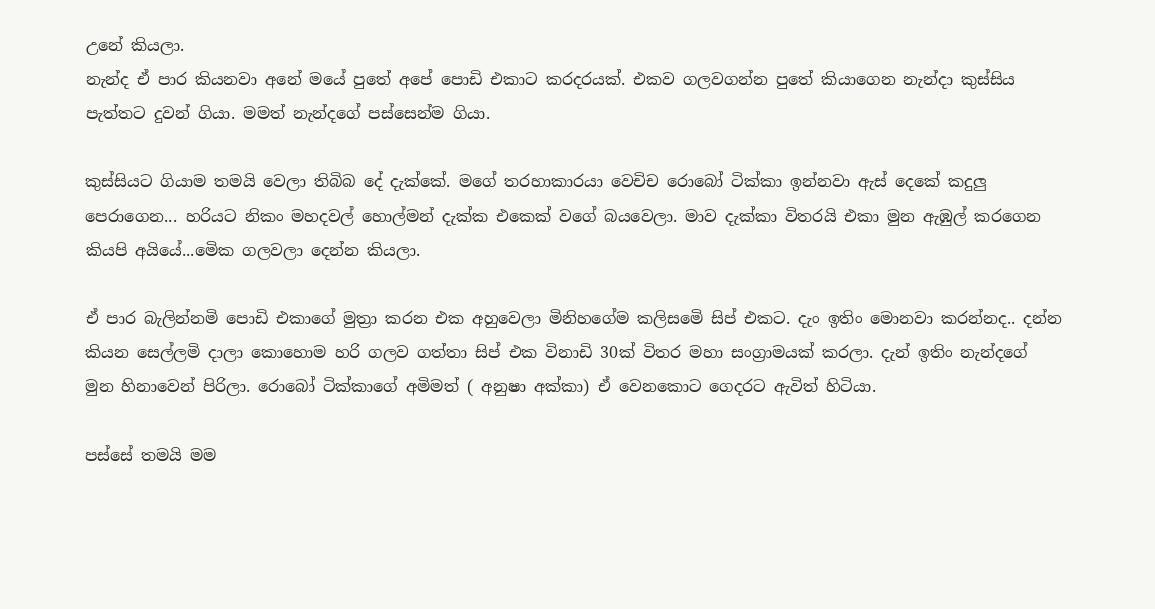උනේ කියලා.
නැන්ද ඒ පාර කියනවා අනේ මයේ පුතේ අපේ පොඩි එකාට කරදරයක්. එකව ගලවගන්න පුතේ කියාගෙන නැන්දා කුස්සිය පැත්තට දුවන් ගියා. මමත් නැන්දගේ පස්සෙන්ම ගියා.

කුස්සියට ගියාම තමයි වෙලා තිබිබ දේ දැක්කේ. මගේ තරහාකාරයා වෙචිච රොබෝ ටික්කා ඉන්නවා ඇස් දෙකේ කදුලු පෙරාගෙන... හරියට නිකං මහදවල් හොල්මන් දැක්ක එකෙක් වගේ බයවෙලා. මාව දැක්කා විතරයි එකා මුන ඇඹුල් කරගෙන කියපි අයියේ...මෙික ගලවලා දෙන්න කියලා.

ඒ පාර බැලින්නමි පොඩි එකාගේ මුත්‍රා කරන එක අහුවෙලා මිනිහගේම කලිසමෙි සිප් එකට. දැං ඉතිං මොනවා කරන්නද.. දන්න කියන සෙල්ලමි දාලා කොහොම හරි ගලව ගත්තා සිප් එක විනාඩි 30ක් විතර මහා සංග්‍රාමයක් කරලා. දැන් ඉතිං නැන්දගේ මුන හිනාවෙන් පිරිලා. රොබෝ ටික්කාගේ අමිමත් ( අනුෂා අක්කා) ඒ වෙනකොට ගෙදරට ඇවිත් හිටියා.

පස්සේ තමයි මම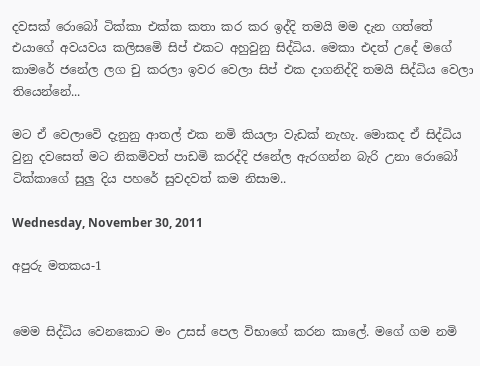දවසක් රොබෝ ටික්කා එක්ක කතා කර කර ඉද්දි තමයි මම දැන ගත්තේ එයාගේ අවයවය කලිසමෙි සිප් එකට අහුවුනු සිද්ධිය. මෙකා එදත් උදේ මගේ කාමරේ ජනේල ලග චු කරලා ඉවර වෙලා සිප් එක දාගනිද්දි තමයි සිද්ධිය වෙලා තියෙන්නේ...

මට ඒ වෙලාවෙි දැනුනු ආතල් එක නමි කියලා වැඩක් නැහැ. මොකද ඒ සිද්ධිය වුනු දවසෙත් මට නිකමිවත් පාඩමි කරද්දි ජනේල ඇරගන්න බැරි උනා රොබෝ ටික්කාගේ සුලු දිය පහරේ සුවදවත් කම නිසාම..

Wednesday, November 30, 2011

අපුරු මතකය-1


මෙම සිද්ධිය වෙනකොට මං උසස් පෙල විභාගේ කරන කාලේ. මගේ ගම නමි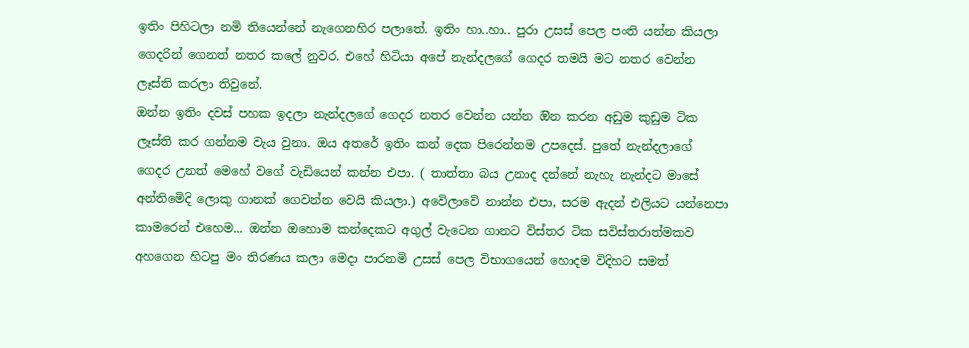ඉතිං පිහිටලා නමි තියෙන්නේ නැගෙනහිර පලාතේ. ඉතිං හා..හා.. පුරා උසස් පෙල පංති යන්න කියලා ගෙදරින් ගෙනත් නතර කලේ නුවර. එහේ හිටියා අපේ නැන්දලගේ ගෙදර තමයි මට නතර වෙන්න ලෑස්ති කරලා තිවුනේ.
ඔන්න ඉතිං දවස් පහක ඉදලා නැන්දලගේ ගෙදර නතර වෙන්න යන්න ඔින කරන අඩුම කුඩුම ටික ලෑස්ති කර ගන්නම වැය වුනා. ඔය අතරේ ඉතිං කන් දෙක පිරෙන්නම උපදෙස්. පුතේ නැන්දලාගේ ගෙදර උනත් මෙහේ වගේ වැඩියෙන් කන්න එපා. ( තාත්තා බය උනාද දන්නේ නැහැ නැන්දට මාසේ අන්තිමෙිදි ලොකු ගානක් ගෙවන්න වෙයි කියලා.) අවෙිලාවෙි නාන්න එපා, සරම ඇදන් එලියට යන්නෙපා කාමරෙන් එහෙම... ඔන්න ඔහොම කන්දෙකට අගුල් වැටෙන ගානට විස්තර ටික සවිස්තරාත්මකව අහගෙන හිටපු මං තිරණය කලා මෙදා පාරනමි උසස් පෙල විභාගයෙන් හොදම විදිහට සමත්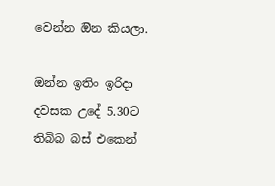වෙන්න ඔින කියලා.

ඔන්න ඉතිං ඉරිදා දවසක උදේ 5.30ට තිබිබ බස් එකෙන්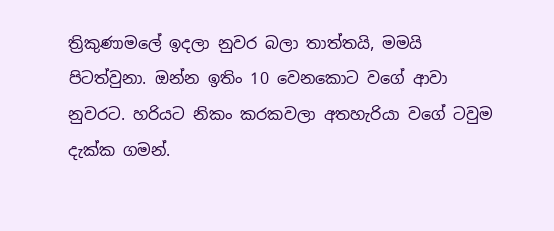ත්‍රිකුණාමලේ ඉදලා නුවර බලා තාත්තයි, මමයි පිටත්වුනා. ඔන්න ඉතිං 10 වෙනකොට වගේ ආවා නුවරට. හරියට නිකං කරකවලා අතහැරියා වගේ ටවුම දැක්ක ගමන්.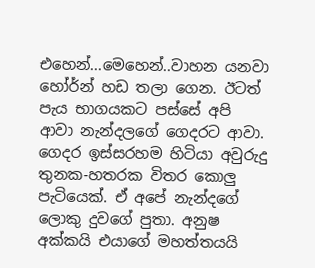එහෙන්...මෙහෙන්..වාහන යනවා හෝර්න් හඩ තලා ගෙන. ඊටත් පැය භාගයකට පස්සේ අපි ආවා නැන්දලගේ ගෙදරට ආවා. ගෙදර ඉස්සරහම හිටියා අවුරුදු තුනක-හතරක විතර කොලු පැටියෙක්. ඒ අපේ නැන්දගේ ලොකු දුවගේ පුතා. අනුෂ අක්කයි එයාගේ මහත්තයයි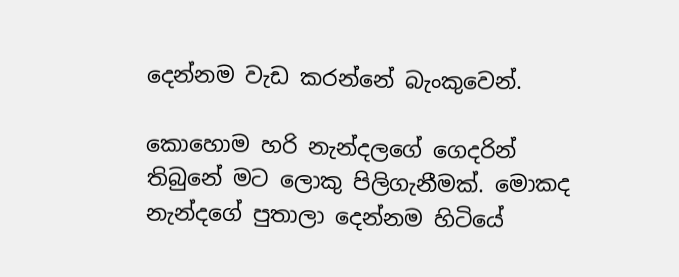දෙන්නම වැඩ කරන්නේ බැංකුවෙන්.

කොහොම හරි නැන්දලගේ ගෙදරින් තිබුනේ මට ලොකු පිලිගැනීමක්. මොකද නැන්දගේ පුතාලා දෙන්නම හිටියේ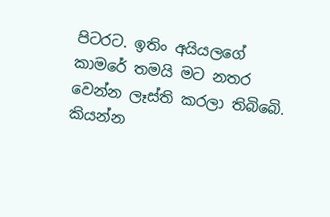පිටරට. ඉතිං අයියලගේ කාමරේ තමයි මට නතර වෙන්න ලෑස්ති කරලා තිබිබෙි. කියන්න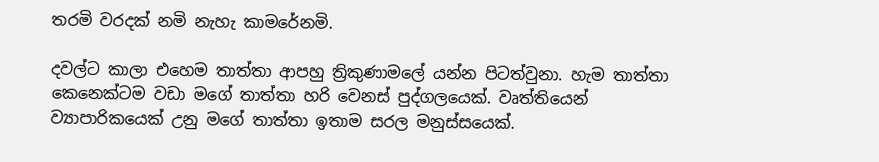තරමි වරදක් නමි නැහැ කාමරේනමි.

දවල්ට කාලා එහෙම තාත්තා ආපහු ත්‍රිකුණාමලේ යන්න පිටත්වුනා. හැම තාත්තා කෙනෙක්ටම වඩා මගේ තාත්තා හරි වෙනස් පුද්ගලයෙක්. වෘත්තියෙන් ව්‍යාපාරිකයෙක් උනු මගේ තාත්තා ඉතාම සරල මනුස්සයෙක්.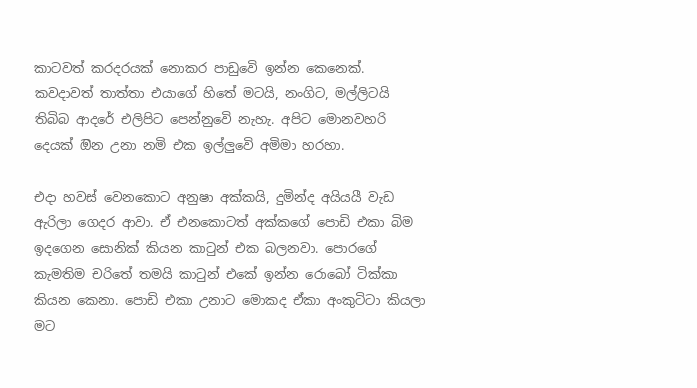කාටවත් කරදරයක් නොකර පාඩුවෙි ඉන්න කෙනෙක්. කවදාවත් තාත්තා එයාගේ හිතේ මටයි, නංගිට, මල්ලිටයි තිබිබ ආදරේ එලිපිට පෙන්නුවෙි නැහැ. අපිට මොනවහරි දෙයක් ඔින උනා නමි එක ඉල්ලුවෙි අමිමා හරහා.

එදා හවස් වෙනකොට අනුෂා අක්කයි, දුමින්ද අයියයී වැඩ ඇරිලා ගෙදර ආවා. ඒ එනකොටත් අක්කගේ පොඩි එකා බිම ඉදගෙන සොනික් කියන කාටුන් එක බලනවා. පොරගේ කැමතිම චරිතේ තමයි කාටුන් එකේ ඉන්න රොබෝ ටික්කා කියන කෙනා. පොඩි එකා උනාට මොකද ඒකා අංකුටිටා කියලා මට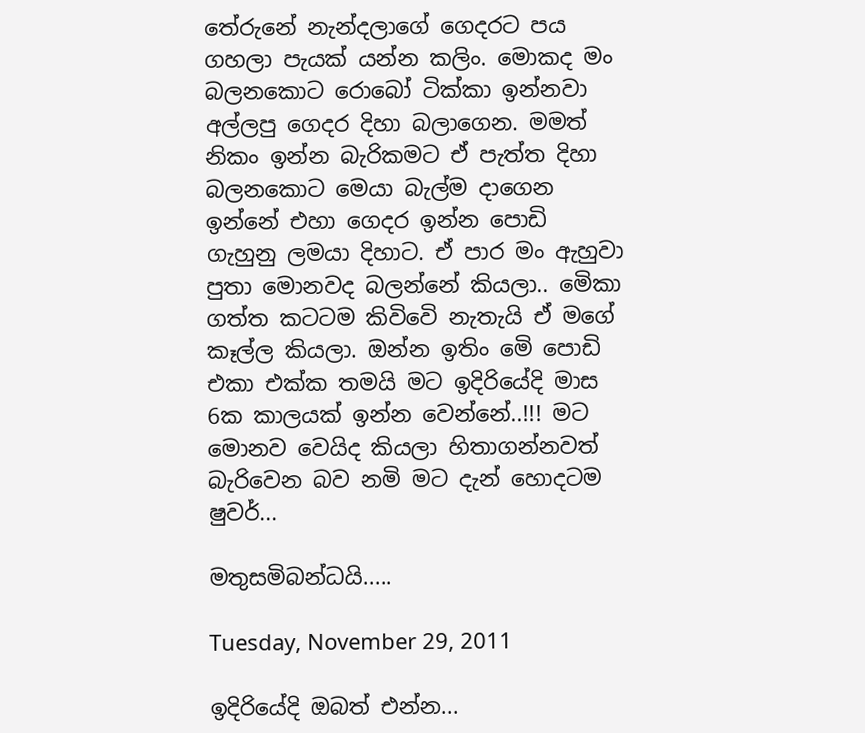තේරුනේ නැන්දලාගේ ගෙදරට පය ගහලා පැයක් යන්න කලිං. මොකද මං බලනකොට රොබෝ ටික්කා ඉන්නවා අල්ලපු ගෙදර දිහා බලාගෙන. මමත් නිකං ඉන්න බැරිකමට ඒ පැත්ත දිහා බලනකොට මෙයා බැල්ම දාගෙන ඉන්නේ එහා ගෙදර ඉන්න පොඩි ගැහුනු ලමයා දිහාට. ඒ පාර මං ඇහුවා පුතා මොනවද බලන්නේ කියලා.. මෙිකා ගත්ත කටටම කිවිවෙි නැතැයි ඒ මගේ කෑල්ල කියලා. ඔන්න ඉතිං මෙි පොඩි එකා එක්ක තමයි මට ඉදිරියේදි මාස 6ක කාලයක් ඉන්න වෙන්නේ..!!! මට මොනව වෙයිද කියලා හිතාගන්නවත් බැරිවෙන බව නමි මට දැන් හොදටම ෂුවර්...

මතුසමිබන්ධයි.....

Tuesday, November 29, 2011

ඉදිරියේදි ඔබත් එන්න...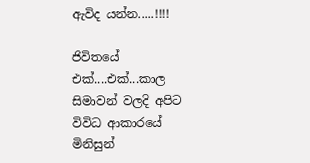ඇවිද යන්න.....!!!!

ජිවිතයේ එක්....එක්...කාල සිමාවන් වලදි අපිට විවිධ ආකාරයේ මිනිසුන්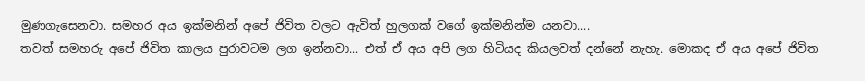මුණගැසෙනවා. සමහර අය ඉක්මනින් අපේ ජිවිත වලට ඇවිත් හුලගක් වගේ ඉක්මනින්ම යනවා....
තවත් සමහරු අපේ ජිවිත කාලය පුරාවටම ලග ඉන්නවා... එත් ඒ අය අපි ලග හිටියද කියලවත් දන්නේ නැහැ. මොකද ඒ අය අපේ ජිවිත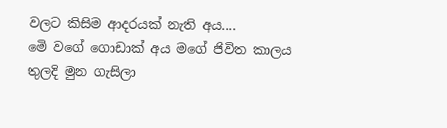වලට කිසිම ආදරයක් නැති අය....
මෙි වගේ ගොඩාක් අය මගේ ජිවිත කාලය තුලදි මුන ගැසිලා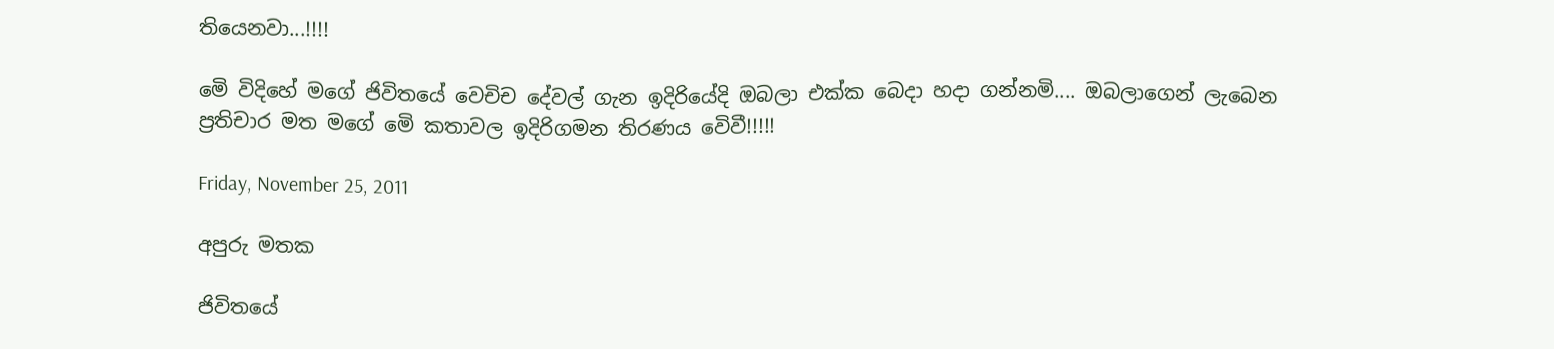තියෙනවා...!!!!

මෙි විදිහේ මගේ ජිවිතයේ වෙචිච දේවල් ගැන ඉදිරියේදි ඔබලා එක්ක බෙදා හදා ගන්නමි.... ඔබලාගෙන් ලැබෙන ප්‍රතිචාර මත මගේ මෙි කතාවල ඉදිරිගමන තිරණය වෙිවී!!!!!

Friday, November 25, 2011

අපුරු මතක

ජිවිතයේ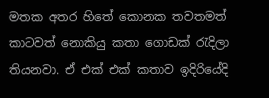මතක අතර හිතේ කොනක තවතමත් කාටවත් නොකියු කතා ගොඩක් රැදිලා තියනවා. ඒ එක් එක් කතාව ඉදිරියේදි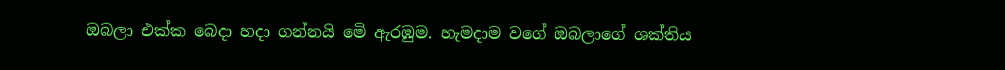ඔබලා එක්ක බෙදා හදා ගන්නයි මෙි ඇරඹුම. හැමදාම වගේ ඔබලාගේ ශක්තිය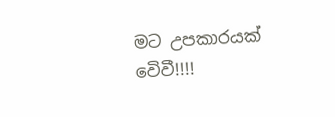මට උපකාරයක් වෙිවී!!!!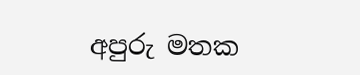අපුරු මතක